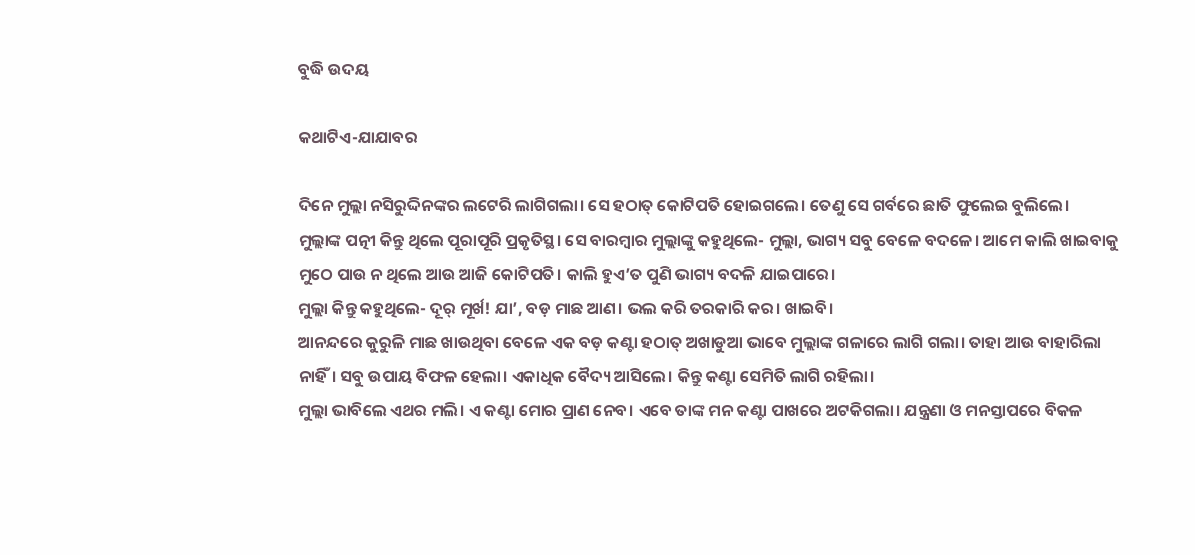ବୁଦ୍ଧି ଉଦୟ

କଥାଟିଏ-ଯାଯାବର

ଦିନେ ମୁଲ୍ଲା ନସିରୁଦ୍ଦିନଙ୍କର ଲଟେରି ଲାଗିଗଲା। ସେ ହଠାତ୍‌ କୋଟିପତି ହୋଇଗଲେ। ତେଣୁ ସେ ଗର୍ବରେ ଛାତି ଫୁଲେଇ ବୁଲିଲେ।
ମୁଲ୍ଲାଙ୍କ ପତ୍ନୀ କିନ୍ତୁ ଥିଲେ ପୂରାପୂରି ପ୍ରକୃତିସ୍ଥ। ସେ ବାରମ୍ବାର ମୁଲ୍ଲାଙ୍କୁ କହୁଥିଲେ- ମୁଲ୍ଲା, ଭାଗ୍ୟ ସବୁ ବେଳେ ବଦଳେ। ଆମେ କାଲି ଖାଇବାକୁ ମୁଠେ ପାଉ ନ ଥିଲେ ଆଉ ଆଜି କୋଟିପତି। କାଲି ହୁଏ’ତ ପୁଣି ଭାଗ୍ୟ ବଦଳି ଯାଇପାରେ।
ମୁଲ୍ଲା କିନ୍ତୁ କହୁଥିଲେ- ଦୂର‌୍‌ ମୂର୍ଖ! ଯା’, ବଡ଼ ମାଛ ଆଣ। ଭଲ କରି ତରକାରି କର। ଖାଇବି।
ଆନନ୍ଦରେ କୁରୁଳି ମାଛ ଖାଉଥିବା ବେଳେ ଏକ ବଡ଼ କଣ୍ଟା ହଠାତ୍‌ ଅଖାଡୁଆ ଭାବେ ମୁଲ୍ଲାଙ୍କ ଗଳାରେ ଲାଗି ଗଲା। ତାହା ଆଉ ବାହାରିଲା ନାହିଁ। ସବୁ ଉପାୟ ବିଫଳ ହେଲା। ଏକାଧିକ ବୈଦ୍ୟ ଆସିଲେ। କିନ୍ତୁ କଣ୍ଟା ସେମିତି ଲାଗି ରହିଲା।
ମୁଲ୍ଲା ଭାବିଲେ ଏଥର ମଲି। ଏ କଣ୍ଟା ମୋର ପ୍ରାଣ ନେବ। ଏବେ ତାଙ୍କ ମନ କଣ୍ଟା ପାଖରେ ଅଟକିଗଲା। ଯନ୍ତ୍ରଣା ଓ ମନସ୍ତାପରେ ବିକଳ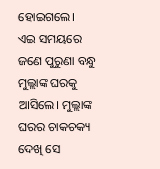ହୋଇଗଲେ।
ଏଇ ସମୟରେ ଜଣେ ପୁରୁଣା ବନ୍ଧୁ ମୁଲ୍ଲାଙ୍କ ଘରକୁ ଆସିଲେ। ମୁଲ୍ଲାଙ୍କ ଘରର ଚାକଚକ୍ୟ ଦେଖି ସେ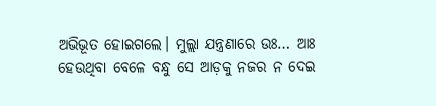ଅଭିଭୂତ ହୋଇଗଲେ। ମୁଲ୍ଲା ଯନ୍ତ୍ରଣାରେ ଉଃ… ଆଃ ହେଉଥିବା ବେଳେ ବନ୍ଧୁ ସେ ଆଡ଼କୁ ନଜର ନ ଦେଇ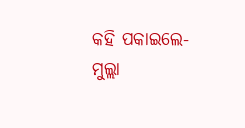କହି ପକାଇଲେ- ମୁଲ୍ଲା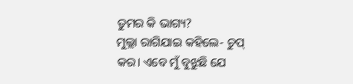ତୁମର କି ଭାଗ୍ୟ?
ମୁଲ୍ଲା ରାଗିଯାଇ କହିଲେ- ଚୁପ୍‌ କର। ଏବେ ମୁଁ ବୁଝୁଛି ଯେ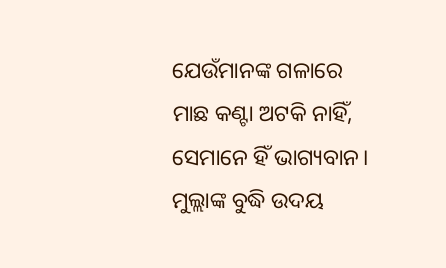ଯେଉଁମାନଙ୍କ ଗଳାରେ ମାଛ କଣ୍ଟା ଅଟକି ନାହିଁ, ସେମାନେ ହିଁ ଭାଗ୍ୟବାନ।
ମୁଲ୍ଲାଙ୍କ ବୁଦ୍ଧି ଉଦୟ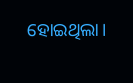ହୋଇଥିଲା।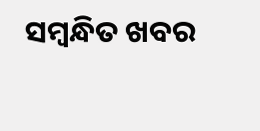ସମ୍ବନ୍ଧିତ ଖବର